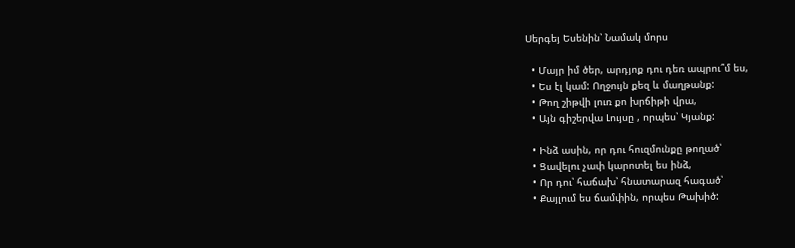Սերգեյ Եսենին՝ Նամակ մորս

  • Մայր իմ ծեր, արդյոք դու դեռ ապրու՞մ ես,
  • Ես էլ կամ: Ողջույն քեզ և մաղթանք:
  • Թող շիթվի լուռ քո խրճիթի վրա,
  • Այն գիշերվա Լույսը , որպես՝ Կյանք:

  • Ինձ ասին, որ դու հուզմունքը թողած՝
  • Ցավելու չափ կարոտել ես ինձ,
  • Որ դու՝ հաճախ՝ հնատարազ հագած՝
  • Քայլում ես ճամփին, որպես Թախիծ: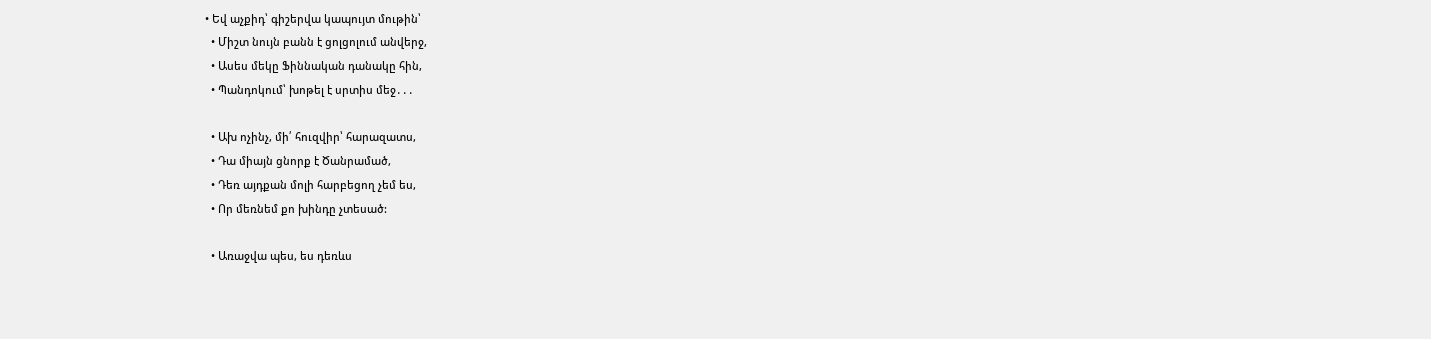• Եվ աչքիդ՝ գիշերվա կապույտ մութին՝
  • Միշտ նույն բանն է ցոլցոլում անվերջ,
  • Ասես մեկը Ֆիննական դանակը հին,
  • Պանդոկում՝ խոթել է սրտիս մեջ․․․

  • Ախ ոչինչ, մի՛ հուզվիր՝ հարազատս,
  • Դա միայն ցնորք է Ծանրամած,
  • Դեռ այդքան մոլի հարբեցող չեմ ես,
  • Որ մեռնեմ քո խինդը չտեսած:

  • Առաջվա պես, ես դեռևս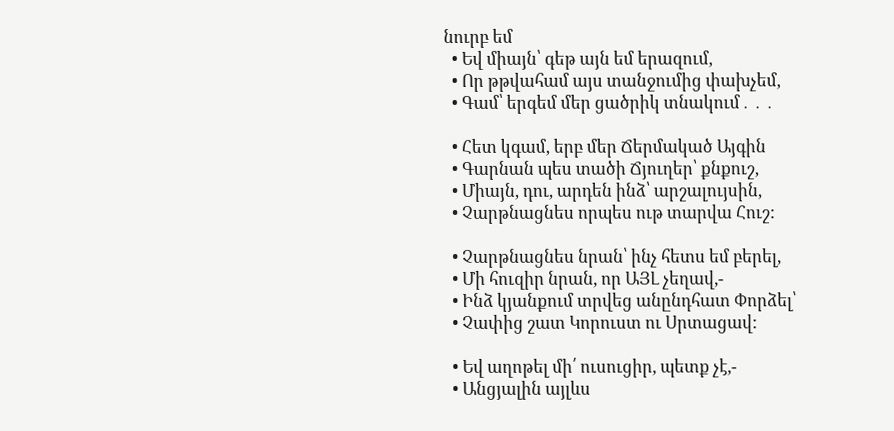նուրբ եմ
  • Եվ միայն՝ գեթ այն եմ երազում,
  • Որ թթվահամ այս տանջումից փախչեմ,
  • Գամ՝ երգեմ մեր ցածրիկ տնակում․․․

  • Հետ կգամ, երբ մեր Ճերմակած Այգին
  • Գարնան պես տածի Ճյուղեր՝ քնքուշ,
  • Միայն, դու, արդեն ինձ՝ արշալույսին,
  • Չարթնացնես որպես ութ տարվա Հուշ:

  • Չարթնացնես նրան՝ ինչ հետս եմ բերել,
  • Մի հուզիր նրան, որ ԱՅԼ չեղավ,-
  • Ինձ կյանքում տրվեց անընդհատ Փորձել՝
  • Չափից շատ Կորուստ ու Սրտացավ:

  • Եվ աղոթել մի՛ ուսուցիր, պետք չէ,-
  • Անցյալին այլևս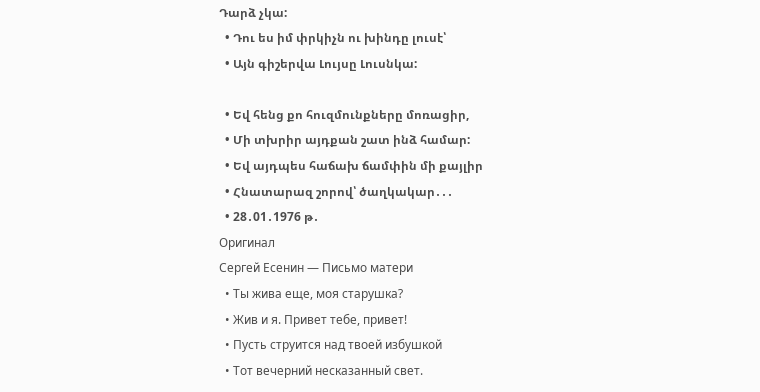Դարձ չկա:
  • Դու ես իմ փրկիչն ու խինդը լուսէ՝
  • Այն գիշերվա Լույսը Լուսնկա:

  • Եվ հենց քո հուզմունքները մոռացիր,
  • Մի տխրիր այդքան շատ ինձ համար:
  • Եվ այդպես հաճախ ճամփին մի քայլիր
  • Հնատարազ շորով՝ ծաղկակար․․․
  • 28․01․1976 թ․
Оригинал
Сергей Есенин — Письмо матери
  • Ты жива еще, моя старушка?
  • Жив и я. Привет тебе, привет!
  • Пусть струится над твоей избушкой
  • Тот вечерний несказанный свет.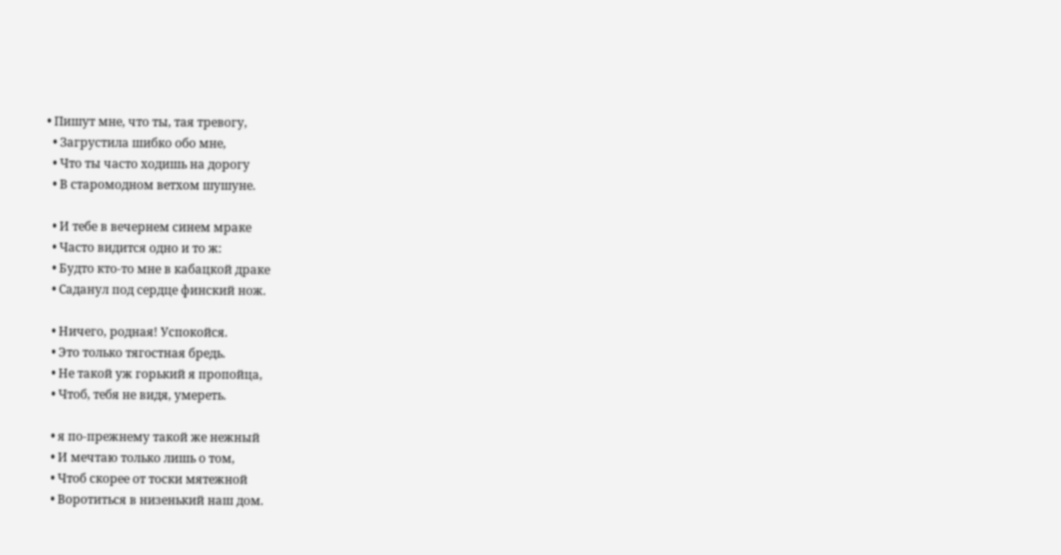• Пишут мне, что ты, тая тревогу,
  • Загрустила шибко обо мне,
  • Что ты часто ходишь на дорогу
  • В старомодном ветхом шушуне.

  • И тебе в вечернем синем мраке
  • Часто видится одно и то ж:
  • Будто кто-то мне в кабацкой драке
  • Саданул под сердце финский нож.

  • Ничего, родная! Успокойся.
  • Это только тягостная бредь.
  • Не такой уж горький я пропойца,
  • Чтоб, тебя не видя, умереть.

  • я по-прежнему такой же нежный
  • И мечтаю только лишь о том,
  • Чтоб скорее от тоски мятежной
  • Воротиться в низенький наш дом.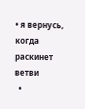• я вернусь, когда раскинет ветви
  •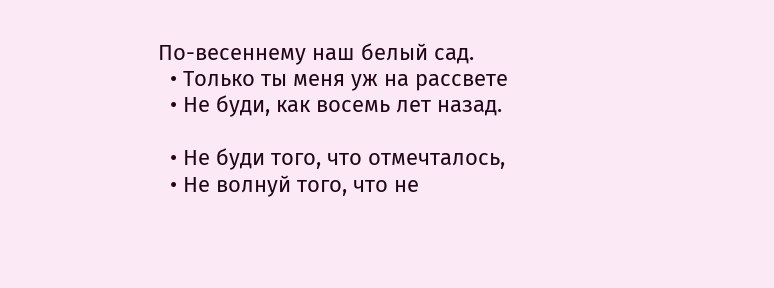По-весеннему наш белый сад.
  • Только ты меня уж на рассвете
  • Не буди, как восемь лет назад.

  • Не буди того, что отмечталось,
  • Не волнуй того, что не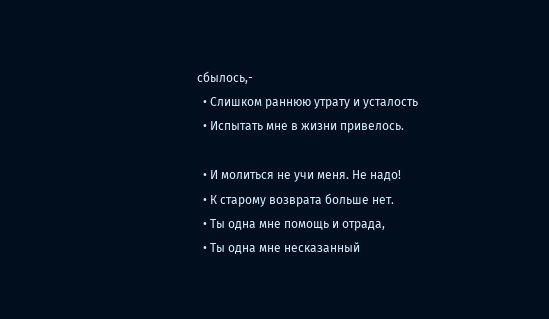сбылось,-
  • Слишком раннюю утрату и усталость
  • Испытать мне в жизни привелось.

  • И молиться не учи меня. Не надо!
  • К старому возврата больше нет.
  • Ты одна мне помощь и отрада,
  • Ты одна мне несказанный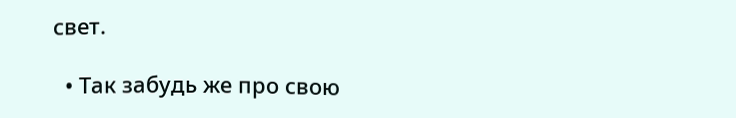свет.

  • Так забудь же про свою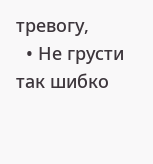тревогу,
  • Не грусти так шибко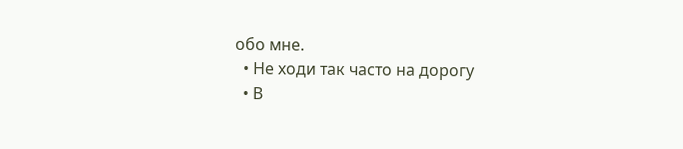обо мне.
  • Не ходи так часто на дорогу
  • В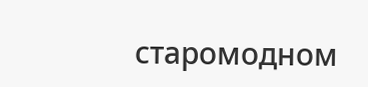старомодном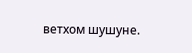ветхом шушуне.